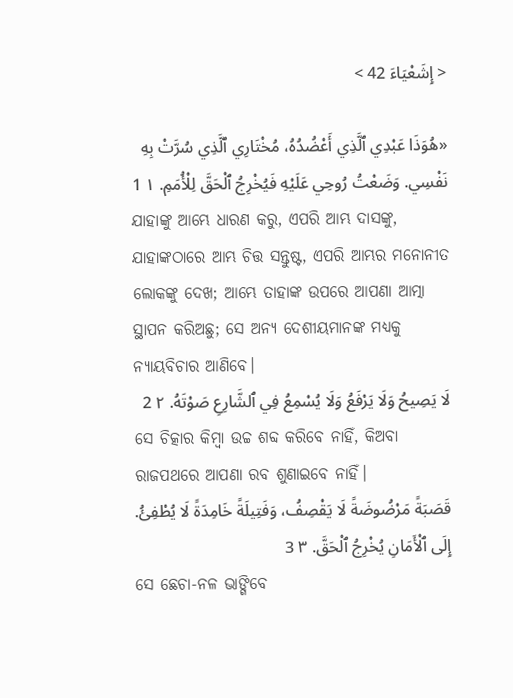< إِشَعْيَاءَ 42 >

«هُوَذَا عَبْدِي ٱلَّذِي أَعْضُدُهُ، مُخْتَارِي ٱلَّذِي سُرَّتْ بِهِ نَفْسِي. وَضَعْتُ رُوحِي عَلَيْهِ فَيُخْرِجُ ٱلْحَقَّ لِلْأُمَمِ. ١ 1
ଯାହାଙ୍କୁ ଆମ୍ଭେ ଧାରଣ କରୁ, ଏପରି ଆମ୍ଭ ଦାସଙ୍କୁ, ଯାହାଙ୍କଠାରେ ଆମ୍ଭ ଚିତ୍ତ ସନ୍ତୁଷ୍ଟ, ଏପରି ଆମ୍ଭର ମନୋନୀତ ଲୋକଙ୍କୁ ଦେଖ; ଆମ୍ଭେ ତାହାଙ୍କ ଉପରେ ଆପଣା ଆତ୍ମା ସ୍ଥାପନ କରିଅଛୁ; ସେ ଅନ୍ୟ ଦେଶୀୟମାନଙ୍କ ମଧ୍ୟକୁ ନ୍ୟାୟବିଚାର ଆଣିବେ।
لَا يَصِيحُ وَلَا يَرْفَعُ وَلَا يُسْمِعُ فِي ٱلشَّارِعِ صَوْتَهُ. ٢ 2
ସେ ଚିତ୍କାର କିମ୍ବା ଉଚ୍ଚ ଶବ୍ଦ କରିବେ ନାହିଁ, କିଅବା ରାଜପଥରେ ଆପଣା ରବ ଶୁଣାଇବେ ନାହିଁ।
قَصَبَةً مَرْضُوضَةً لَا يَقْصِفُ، وَفَتِيلَةً خَامِدَةً لَا يُطْفِئُ. إِلَى ٱلْأَمَانِ يُخْرِجُ ٱلْحَقَّ. ٣ 3
ସେ ଛେଚା-ନଳ ଭାଙ୍ଗିବେ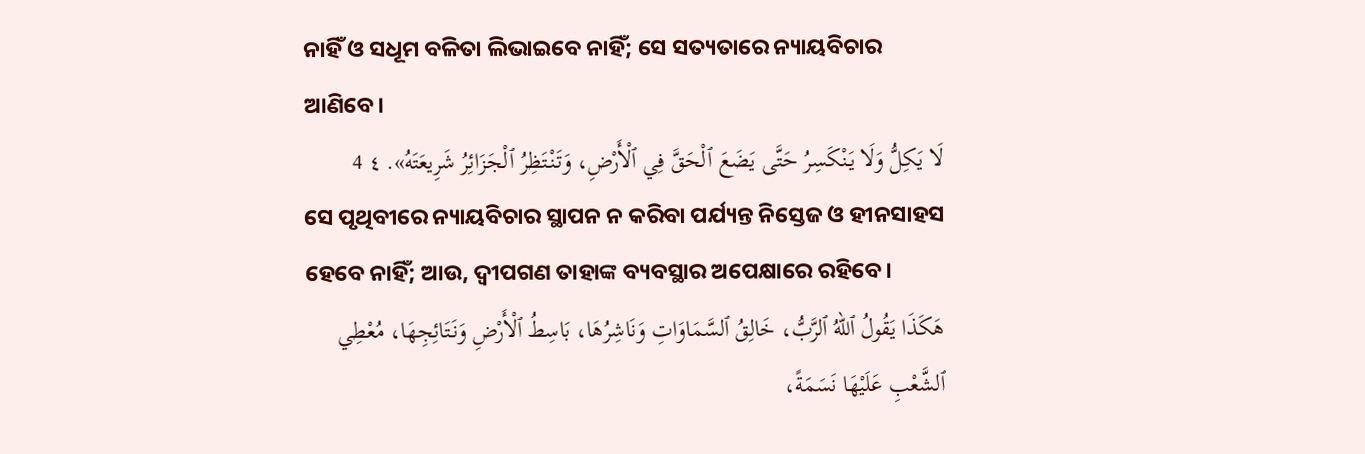ନାହିଁ ଓ ସଧୂମ ବଳିତା ଲିଭାଇବେ ନାହିଁ; ସେ ସତ୍ୟତାରେ ନ୍ୟାୟବିଚାର ଆଣିବେ।
لَا يَكِلُّ وَلَا يَنْكَسِرُ حَتَّى يَضَعَ ٱلْحَقَّ فِي ٱلْأَرْضِ، وَتَنْتَظِرُ ٱلْجَزَائِرُ شَرِيعَتَهُ». ٤ 4
ସେ ପୃଥିବୀରେ ନ୍ୟାୟବିଚାର ସ୍ଥାପନ ନ କରିବା ପର୍ଯ୍ୟନ୍ତ ନିସ୍ତେଜ ଓ ହୀନସାହସ ହେବେ ନାହିଁ; ଆଉ, ଦ୍ୱୀପଗଣ ତାହାଙ୍କ ବ୍ୟବସ୍ଥାର ଅପେକ୍ଷାରେ ରହିବେ।
هَكَذَا يَقُولُ ٱللهُ ٱلرَّبُّ، خَالِقُ ٱلسَّمَاوَاتِ وَنَاشِرُهَا، بَاسِطُ ٱلْأَرْضِ وَنَتَائِجِهَا، مُعْطِي ٱلشَّعْبِ عَلَيْهَا نَسَمَةً،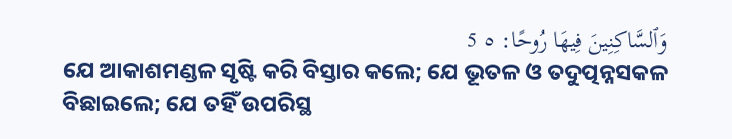وَٱلسَّاكِنِينَ فِيهَا رُوحًا: ٥ 5
ଯେ ଆକାଶମଣ୍ଡଳ ସୃଷ୍ଟି କରି ବିସ୍ତାର କଲେ; ଯେ ଭୂତଳ ଓ ତଦୁତ୍ପନ୍ନସକଳ ବିଛାଇଲେ; ଯେ ତହିଁ ଉପରିସ୍ଥ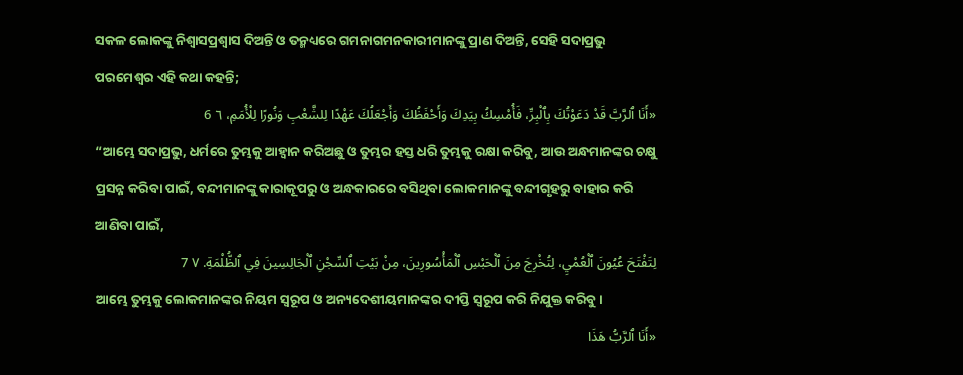ସକଳ ଲୋକଙ୍କୁ ନିଶ୍ୱାସପ୍ରଶ୍ୱାସ ଦିଅନ୍ତି ଓ ତନ୍ମଧ୍ୟରେ ଗମନାଗମନକାରୀମାନଙ୍କୁ ପ୍ରାଣ ଦିଅନ୍ତି, ସେହି ସଦାପ୍ରଭୁ ପରମେଶ୍ୱର ଏହି କଥା କହନ୍ତି;
«أَنَا ٱلرَّبَّ قَدْ دَعَوْتُكَ بِٱلْبِرِّ، فَأُمْسِكُ بِيَدِكَ وَأَحْفَظُكَ وَأَجْعَلُكَ عَهْدًا لِلشَّعْبِ وَنُورًا لِلْأُمَمِ، ٦ 6
“ଆମ୍ଭେ ସଦାପ୍ରଭୁ, ଧର୍ମରେ ତୁମ୍ଭକୁ ଆହ୍ୱାନ କରିଅଛୁ ଓ ତୁମ୍ଭର ହସ୍ତ ଧରି ତୁମ୍ଭକୁ ରକ୍ଷା କରିବୁ, ଆଉ ଅନ୍ଧମାନଙ୍କର ଚକ୍ଷୁ ପ୍ରସନ୍ନ କରିବା ପାଇଁ, ବନ୍ଦୀମାନଙ୍କୁ କାରାକୂପରୁ ଓ ଅନ୍ଧକାରରେ ବସିଥିବା ଲୋକମାନଙ୍କୁ ବନ୍ଦୀଗୃହରୁ ବାହାର କରି ଆଣିବା ପାଇଁ,
لِتَفْتَحَ عُيُونَ ٱلْعُمْيِ، لِتُخْرِجَ مِنَ ٱلْحَبْسِ ٱلْمَأْسُورِينَ، مِنْ بَيْتِ ٱلسِّجْنِ ٱلْجَالِسِينَ فِي ٱلظُّلْمَةِ. ٧ 7
ଆମ୍ଭେ ତୁମ୍ଭକୁ ଲୋକମାନଙ୍କର ନିୟମ ସ୍ୱରୂପ ଓ ଅନ୍ୟଦେଶୀୟମାନଙ୍କର ଦୀପ୍ତି ସ୍ୱରୂପ କରି ନିଯୁକ୍ତ କରିବୁ।
«أَنَا ٱلرَّبُّ هَذَا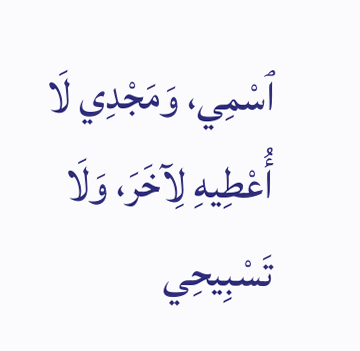ٱسْمِي، وَمَجْدِي لَا أُعْطِيهِ لِآخَرَ، وَلَا تَسْبِيحِي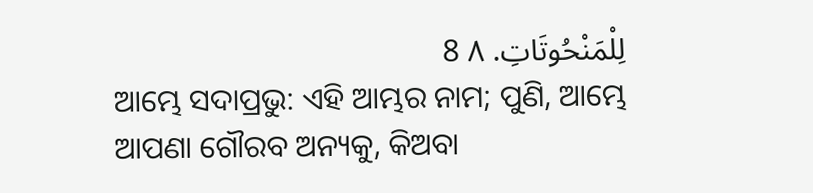لِلْمَنْحُوتَاتِ. ٨ 8
ଆମ୍ଭେ ସଦାପ୍ରଭୁ: ଏହି ଆମ୍ଭର ନାମ; ପୁଣି, ଆମ୍ଭେ ଆପଣା ଗୌରବ ଅନ୍ୟକୁ, କିଅବା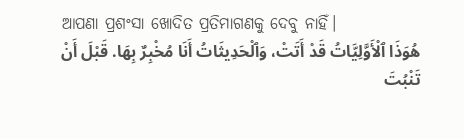ଆପଣା ପ୍ରଶଂସା ଖୋଦିତ ପ୍ରତିମାଗଣକୁ ଦେବୁ ନାହିଁ।
هُوَذَا ٱلْأَوَّلِيَّاتُ قَدْ أَتَتْ، وَٱلْحَدِيثَاتُ أَنَا مُخْبِرٌ بِهَا. قَبْلَ أَنْ تَنْبُتَ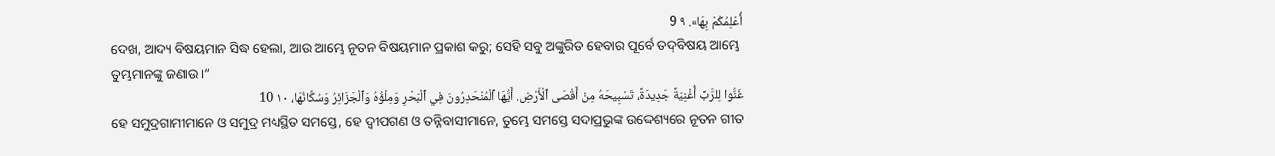أُعْلِمُكُمْ بِهَا». ٩ 9
ଦେଖ, ଆଦ୍ୟ ବିଷୟମାନ ସିଦ୍ଧ ହେଲା, ଆଉ ଆମ୍ଭେ ନୂତନ ବିଷୟମାନ ପ୍ରକାଶ କରୁ; ସେହି ସବୁ ଅଙ୍କୁରିତ ହେବାର ପୂର୍ବେ ତଦ୍‍ବିଷୟ ଆମ୍ଭେ ତୁମ୍ଭମାନଙ୍କୁ ଜଣାଉ।”
غَنُّوا لِلرَّبِّ أُغْنِيَةً جَدِيدَةً، تَسْبِيحَهُ مِنْ أَقْصَى ٱلْأَرْضِ. أَيُّهَا ٱلْمُنْحَدِرُونَ فِي ٱلْبَحْرِ وَمِلْؤُهُ وَٱلْجَزَائِرُ وَسُكَّانُهَا، ١٠ 10
ହେ ସମୁଦ୍ରଗାମୀମାନେ ଓ ସମୁଦ୍ର ମଧ୍ୟସ୍ଥିତ ସମସ୍ତେ, ହେ ଦ୍ୱୀପଗଣ ଓ ତନ୍ନିବାସୀମାନେ, ତୁମ୍ଭେ ସମସ୍ତେ ସଦାପ୍ରଭୁଙ୍କ ଉଦ୍ଦେଶ୍ୟରେ ନୂତନ ଗୀତ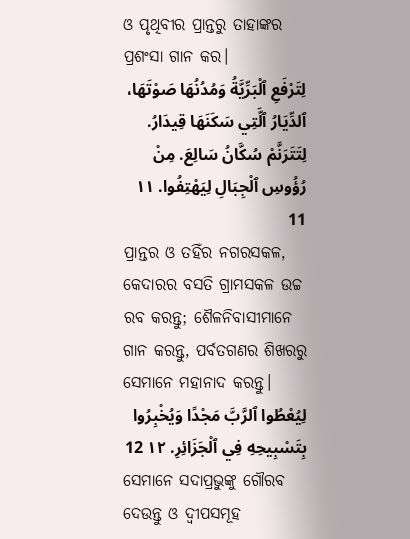ଓ ପୃଥିବୀର ପ୍ରାନ୍ତରୁ ତାହାଙ୍କର ପ୍ରଶଂସା ଗାନ କର।
لِتَرْفَعِ ٱلْبَرِّيَّةُ وَمُدُنُهَا صَوْتَهَا، ٱلدِّيَارُ ٱلَّتِي سَكَنَهَا قِيدَارُ. لِتَتَرَنَّمْ سُكَّانُ سَالِعَ. مِنْ رُؤُوسِ ٱلْجِبَالِ لِيَهْتِفُوا. ١١ 11
ପ୍ରାନ୍ତର ଓ ତହିଁର ନଗରସକଳ, କେଦାରର ବସତି ଗ୍ରାମସକଳ ଉଚ୍ଚ ରବ କରନ୍ତୁ; ଶୈଳନିବାସୀମାନେ ଗାନ କରନ୍ତୁ, ପର୍ବତଗଣର ଶିଖରରୁ ସେମାନେ ମହାନାଦ କରନ୍ତୁ।
لِيُعْطُوا ٱلرَّبَّ مَجْدًا وَيُخْبِرُوا بِتَسْبِيحِهِ فِي ٱلْجَزَائِرِ. ١٢ 12
ସେମାନେ ସଦାପ୍ରଭୁଙ୍କୁ ଗୌରବ ଦେଉନ୍ତୁ ଓ ଦ୍ୱୀପସମୂହ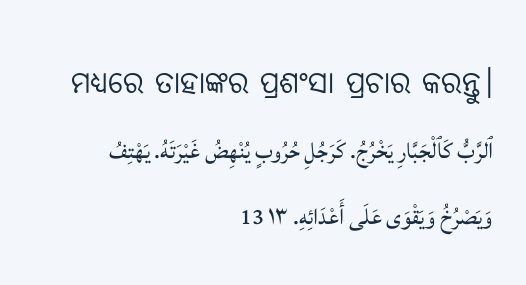ମଧ୍ୟରେ ତାହାଙ୍କର ପ୍ରଶଂସା ପ୍ରଚାର କରନ୍ତୁ।
ٱلرَّبُّ كَٱلْجَبَّارِ يَخْرُجُ. كَرَجُلِ حُرُوبٍ يُنْهِضُ غَيْرَتَهُ. يَهْتِفُ وَيَصْرُخُ وَيَقْوَى عَلَى أَعْدَائِهِ. ١٣ 13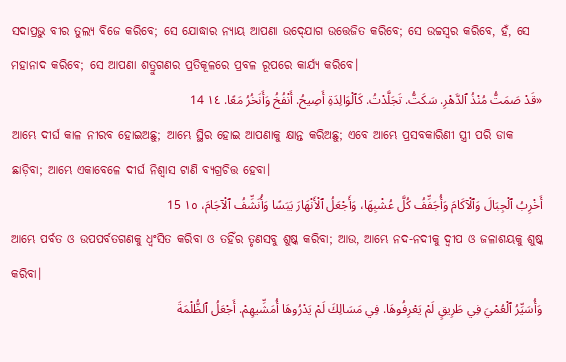ସଦାପ୍ରଭୁ ବୀର ତୁଲ୍ୟ ବିଜେ କରିବେ; ସେ ଯୋଦ୍ଧାର ନ୍ୟାୟ ଆପଣା ଉଦ୍‍ଯୋଗ ଉତ୍ତେଜିତ କରିବେ; ସେ ଉଚ୍ଚସ୍ୱର କରିବେ, ହଁ, ସେ ମହାନାଦ କରିବେ; ସେ ଆପଣା ଶତ୍ରୁଗଣର ପ୍ରତିକୂଳରେ ପ୍ରବଳ ରୂପରେ କାର୍ଯ୍ୟ କରିବେ।
«قَدْ صَمَتُّ مُنْذُ ٱلدَّهْرِ. سَكَتُّ. تَجَلَّدْتُ. كَٱلْوَالِدَةِ أَصِيحُ. أَنْفُخُ وَأَنَخُرُ مَعًا. ١٤ 14
ଆମ୍ଭେ ଦୀର୍ଘ କାଳ ନୀରବ ହୋଇଅଛୁ; ଆମ୍ଭେ ସ୍ଥିର ହୋଇ ଆପଣାକୁ କ୍ଷାନ୍ତ କରିଅଛୁ; ଏବେ ଆମ୍ଭେ ପ୍ରସବକାରିଣୀ ସ୍ତ୍ରୀ ପରି ଡାକ ଛାଡ଼ିବା; ଆମ୍ଭେ ଏକାବେଳେ ଦୀର୍ଘ ନିଶ୍ୱାସ ଟାଣି ବ୍ୟଗ୍ରଚିତ୍ତ ହେବା।
أَخْرِبُ ٱلْجِبَالَ وَٱلْآكَامَ وَأُجَفِّفُ كُلَّ عُشْبِهَا، وَأَجْعَلُ ٱلْأَنْهَارَ يَبَسًا وَأُنَشِّفُ ٱلْآجَامَ، ١٥ 15
ଆମ୍ଭେ ପର୍ବତ ଓ ଉପପର୍ବତଗଣକୁ ଧ୍ୱଂସିତ କରିବା ଓ ତହିଁର ତୃଣସବୁ ଶୁଷ୍କ କରିବା; ଆଉ, ଆମ୍ଭେ ନଦ-ନଦୀକୁ ଦ୍ୱୀପ ଓ ଜଳାଶୟକୁ ଶୁଷ୍କ କରିବା।
وَأُسَيِّرُ ٱلْعُمْيَ فِي طَرِيقٍ لَمْ يَعْرِفُوهَا. فِي مَسَالِكَ لَمْ يَدْرُوهَا أُمَشِّيهِمْ. أَجْعَلُ ٱلظُّلْمَةَ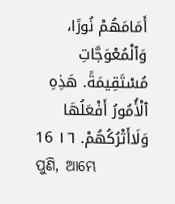أَمَامَهُمْ نُورًا، وَٱلْمُعْوَجَّاتِ مُسْتَقِيمَةً. هَذِهِ ٱلْأُمُورُ أَفْعَلُهَا وَلَاأَتْرُكُهُمْ. ١٦ 16
ପୁଣି, ଆମ୍ଭେ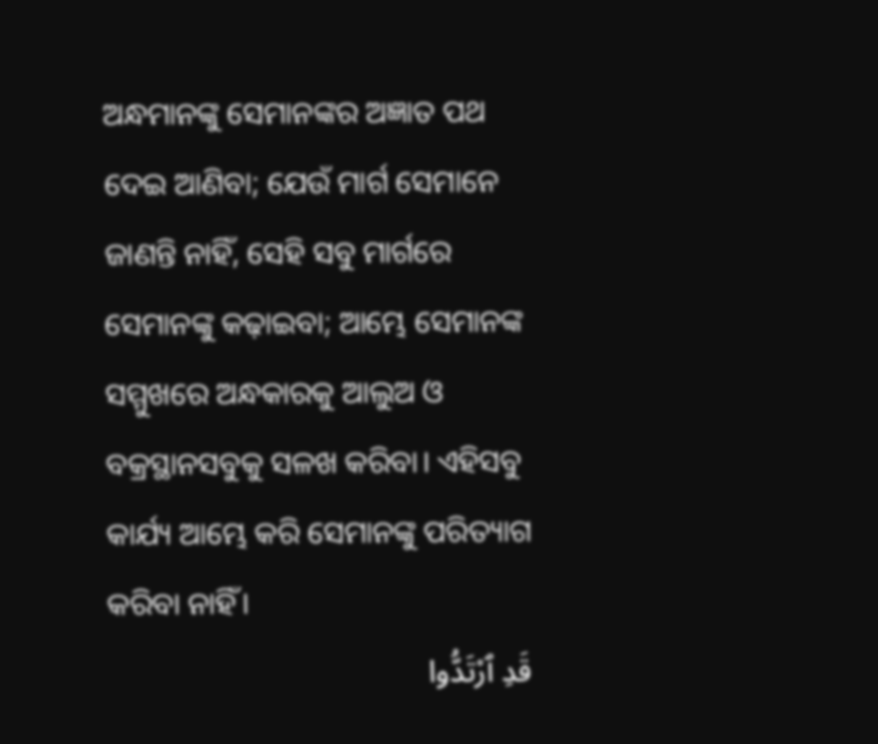ଅନ୍ଧମାନଙ୍କୁ ସେମାନଙ୍କର ଅଜ୍ଞାତ ପଥ ଦେଇ ଆଣିବା; ଯେଉଁ ମାର୍ଗ ସେମାନେ ଜାଣନ୍ତି ନାହିଁ, ସେହି ସବୁ ମାର୍ଗରେ ସେମାନଙ୍କୁ କଢ଼ାଇବା; ଆମ୍ଭେ ସେମାନଙ୍କ ସମ୍ମୁଖରେ ଅନ୍ଧକାରକୁ ଆଲୁଅ ଓ ବକ୍ରସ୍ଥାନସବୁକୁ ସଳଖ କରିବା। ଏହିସବୁ କାର୍ଯ୍ୟ ଆମ୍ଭେ କରି ସେମାନଙ୍କୁ ପରିତ୍ୟାଗ କରିବା ନାହିଁ।
قَدِ ٱرْتَدُّوا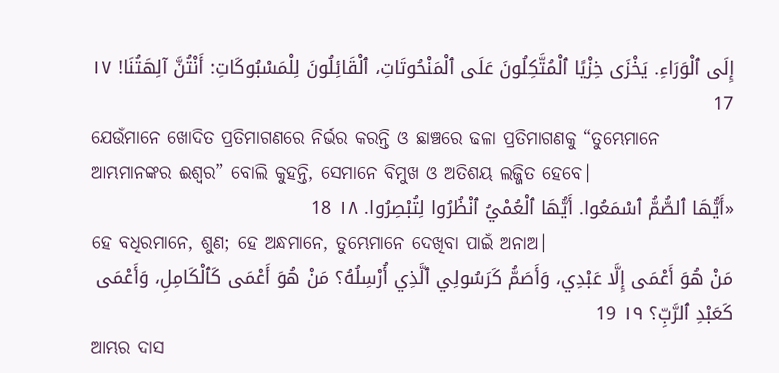إِلَى ٱلْوَرَاءِ. يَخْزَى خِزْيًا ٱلْمُتَّكِلُونَ عَلَى ٱلْمَنْحُوتَاتِ، ٱلْقَائِلُونَ لِلْمَسْبُوكَاتِ: أَنْتُنَّ آلِهَتُنَا! ١٧ 17
ଯେଉଁମାନେ ଖୋଦିତ ପ୍ରତିମାଗଣରେ ନିର୍ଭର କରନ୍ତି ଓ ଛାଞ୍ଚରେ ଢଳା ପ୍ରତିମାଗଣକୁ “ତୁମ୍ଭେମାନେ ଆମ୍ଭମାନଙ୍କର ଈଶ୍ୱର” ବୋଲି କୁହନ୍ତି, ସେମାନେ ବିମୁଖ ଓ ଅତିଶୟ ଲଜ୍ଜିତ ହେବେ।
«أَيُّهَا ٱلصُّمُّ ٱسْمَعُوا. أَيُّهَا ٱلْعُمْيُ ٱنْظُرُوا لِتُبْصِرُوا. ١٨ 18
ହେ ବଧିରମାନେ, ଶୁଣ; ହେ ଅନ୍ଧମାନେ, ତୁମ୍ଭେମାନେ ଦେଖିବା ପାଇଁ ଅନାଅ।
مَنْ هُوَ أَعْمَى إِلَّا عَبْدِي، وَأَصَمُّ كَرَسُولِي ٱلَّذِي أُرْسِلُهُ؟ مَنْ هُوَ أَعْمَى كَٱلْكَامِلِ، وَأَعْمَى كَعَبْدِ ٱلرَّبِّ؟ ١٩ 19
ଆମ୍ଭର ଦାସ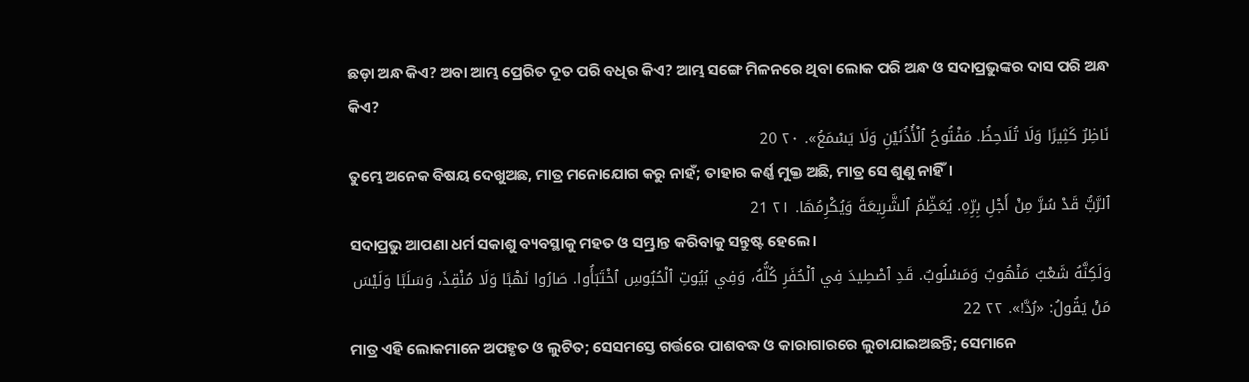ଛଡ଼ା ଅନ୍ଧ କିଏ? ଅବା ଆମ୍ଭ ପ୍ରେରିତ ଦୂତ ପରି ବଧିର କିଏ? ଆମ୍ଭ ସଙ୍ଗେ ମିଳନରେ ଥିବା ଲୋକ ପରି ଅନ୍ଧ ଓ ସଦାପ୍ରଭୁଙ୍କର ଦାସ ପରି ଅନ୍ଧ କିଏ?
نَاظِرٌ كَثِيرًا وَلَا تُلَاحِظُ. مَفْتُوحُ ٱلْأُذُنَيْنِ وَلَا يَسْمَعُ». ٢٠ 20
ତୁମ୍ଭେ ଅନେକ ବିଷୟ ଦେଖୁଅଛ, ମାତ୍ର ମନୋଯୋଗ କରୁ ନାହଁ; ତାହାର କର୍ଣ୍ଣ ମୁକ୍ତ ଅଛି, ମାତ୍ର ସେ ଶୁଣୁ ନାହିଁ।
ٱلرَّبُّ قَدْ سُرَّ مِنْ أَجْلِ بِرِّهِ. يُعَظِّمُ ٱلشَّرِيعَةَ وَيُكْرِمُهَا. ٢١ 21
ସଦାପ୍ରଭୁ ଆପଣା ଧର୍ମ ସକାଶୁ ବ୍ୟବସ୍ଥାକୁ ମହତ ଓ ସମ୍ଭ୍ରାନ୍ତ କରିବାକୁ ସନ୍ତୁଷ୍ଟ ହେଲେ।
وَلَكِنَّهُ شَعْبٌ مَنْهُوبٌ وَمَسْلُوبٌ. قَدِ ٱصْطِيدَ فِي ٱلْحُفَرِ كُلُّهُ، وَفِي بُيُوتِ ٱلْحُبُوسِ ٱخْتَبَأُوا. صَارُوا نَهْبًا وَلَا مُنْقِذَ، وَسَلَبًا وَلَيْسَ مَنْ يَقُولُ: «رُدَّ!». ٢٢ 22
ମାତ୍ର ଏହି ଲୋକମାନେ ଅପହୃତ ଓ ଲୁଟିତ; ସେସମସ୍ତେ ଗର୍ତ୍ତରେ ପାଶବଦ୍ଧ ଓ କାରାଗାରରେ ଲୁଚାଯାଇଅଛନ୍ତି; ସେମାନେ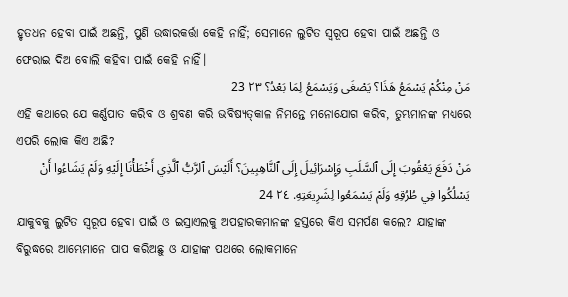ହୃତଧନ ହେବା ପାଇଁ ଅଛନ୍ତି, ପୁଣି ଉଦ୍ଧାରକର୍ତ୍ତା କେହି ନାହିଁ; ସେମାନେ ଲୁଟିତ ସ୍ୱରୂପ ହେବା ପାଇଁ ଅଛନ୍ତି ଓ ଫେରାଇ ଦିଅ ବୋଲି କହିବା ପାଇଁ କେହି ନାହିଁ।
مَنْ مِنْكُمْ يَسْمَعُ هَذَا؟ يَصْغَى وَيَسْمَعُ لِمَا بَعْدُ؟ ٢٣ 23
ଏହି କଥାରେ ଯେ କର୍ଣ୍ଣପାତ କରିବ ଓ ଶ୍ରବଣ କରି ଭବିଷ୍ୟତ୍‍କାଳ ନିମନ୍ତେ ମନୋଯୋଗ କରିବ, ତୁମ୍ଭମାନଙ୍କ ମଧ୍ୟରେ ଏପରି ଲୋକ କିଏ ଅଛି?
مَنْ دَفَعَ يَعْقُوبَ إِلَى ٱلسَّلَبِ وَإِسْرَائِيلَ إِلَى ٱلنَّاهِبِينَ؟ أَلَيْسَ ٱلرَّبُّ ٱلَّذِي أَخْطَأْنَا إِلَيْهِ وَلَمْ يَشَاءُوا أَنْ يَسْلُكُوا فِي طُرُقِهِ وَلَمْ يَسْمَعُوا لِشَرِيعَتِهِ. ٢٤ 24
ଯାକୁବକୁ ଲୁଟିତ ସ୍ୱରୂପ ହେବା ପାଇଁ ଓ ଇସ୍ରାଏଲକୁ ଅପହାରକମାନଙ୍କ ହସ୍ତରେ କିଏ ସମର୍ପଣ କଲେ? ଯାହାଙ୍କ ବିରୁଦ୍ଧରେ ଆମ୍ଭେମାନେ ପାପ କରିଅଛୁ ଓ ଯାହାଙ୍କ ପଥରେ ଲୋକମାନେ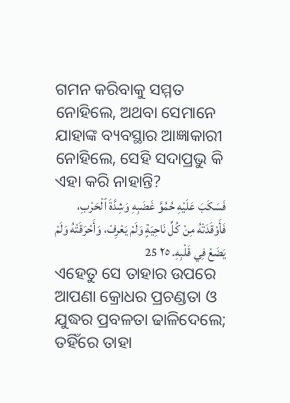ଗମନ କରିବାକୁ ସମ୍ମତ ନୋହିଲେ, ଅଥବା ସେମାନେ ଯାହାଙ୍କ ବ୍ୟବସ୍ଥାର ଆଜ୍ଞାକାରୀ ନୋହିଲେ, ସେହି ସଦାପ୍ରଭୁ କି ଏହା କରି ନାହାନ୍ତି?
فَسَكَبَ عَلَيْهِ حُمُوَّ غَضَبِهِ وَشِدَّةَ ٱلْحَرْبِ، فَأَوْقَدَتْهُ مِنْ كُلِّ نَاحِيَةٍ وَلَمْ يَعْرِفْ، وَأَحْرَقَتْهُ وَلَمْ يَضَعْ فِي قَلْبِهِ. ٢٥ 25
ଏହେତୁ ସେ ତାହାର ଉପରେ ଆପଣା କ୍ରୋଧର ପ୍ରଚଣ୍ଡତା ଓ ଯୁଦ୍ଧର ପ୍ରବଳତା ଢାଳିଦେଲେ; ତହିଁରେ ତାହା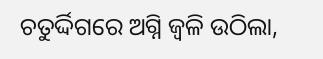ଚତୁର୍ଦ୍ଦିଗରେ ଅଗ୍ନି ଜ୍ୱଳି ଉଠିଲା,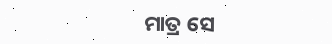ମାତ୍ର ସେ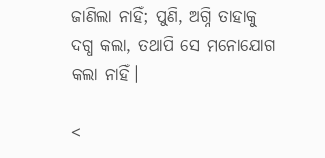ଜାଣିଲା ନାହିଁ; ପୁଣି, ଅଗ୍ନି ତାହାକୁ ଦଗ୍ଧ କଲା, ତଥାପି ସେ ମନୋଯୋଗ କଲା ନାହିଁ।

<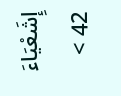إِشَعْيَاءَ 42 >